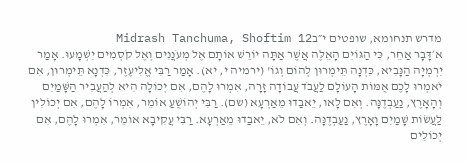מדרש תנחומא, שופטים י״בMidrash Tanchuma, Shoftim 12
א׳דָּבָר אַחֵר, כִּי הַגּוֹיִם הָאֵלֶּה אֲשֶׁר אַתָּה יוֹרֵשׁ אוֹתָם אֶל מְעֹנֲנִים וְאֶל קֹסְמִים יִשְׁמָעוּ. אָמַר יִרְמְיָה הַנָּבִיא, כִּדְנָה תֵּימְרוּן לְהוֹם וְגוֹ' (ירמיה י, יא). אָמַר רַבִּי אֱלִיעֶזֶר, כִּדְנָא תֵּימְרוּן, אִם יֹאמְרוּ לָכֶם אֻמּוֹת הָעוֹלָם לַעֲבֹד עֲבוֹדָה זָרָה, אִמְרוּ לָהֶם, אִם יְכוֹלָה הִיא לְהַעֲבִיר הַשָּׁמַיִם וְהָאָרֶץ, נַעַבְדֶנָּה. וְאִם לָאו, יֵאבַדוּ מֵאַרְעָא (שם). רַבִּי יְהוֹשֻׁעַ אוֹמֵר, אִמְרוֹ לָהֶם, אִם יְכוֹלִין לַעֲשׂוֹת שָׁמַיִם וָאָרֶץ, נַעַבְדֶנָּה. וְאִם לֹא, יֵאבַדוּ מֵאַרְעָא. רַבִּי עֲקִיבָא אוֹמֵר, אִמְרוּ לָהֶם, אִם יְכוֹלִים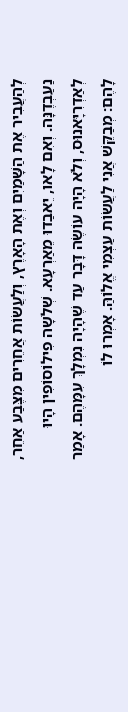לְהַעֲבִיר אֶת הַשָּׁמַיִם וְאֶת הָאָרֶץ, וְלַעֲשׂוֹת אֲחֵרִים מִצֶּבַע אַחֵר, נַעַבְדֶנָּה. וְאִם לָאו, יֵאבַדוּ מֵאַרְעָא. שְׁלֹשָה פִילוֹסוֹפִין הָיוּ לְאַדְרִיָּאנוּס, וְלֹא הָיָה עוֹשֶׂה דָּבָר עַד שֶׁהָיָה נִמְלָךְ עִמָּהֶם. אָמַר לָהֶם: מְבַקֵּשׁ אֲנִי לַעֲשׂוֹת עַצְמִי אֱלוֹהַּ. אָמְרוּ לוֹ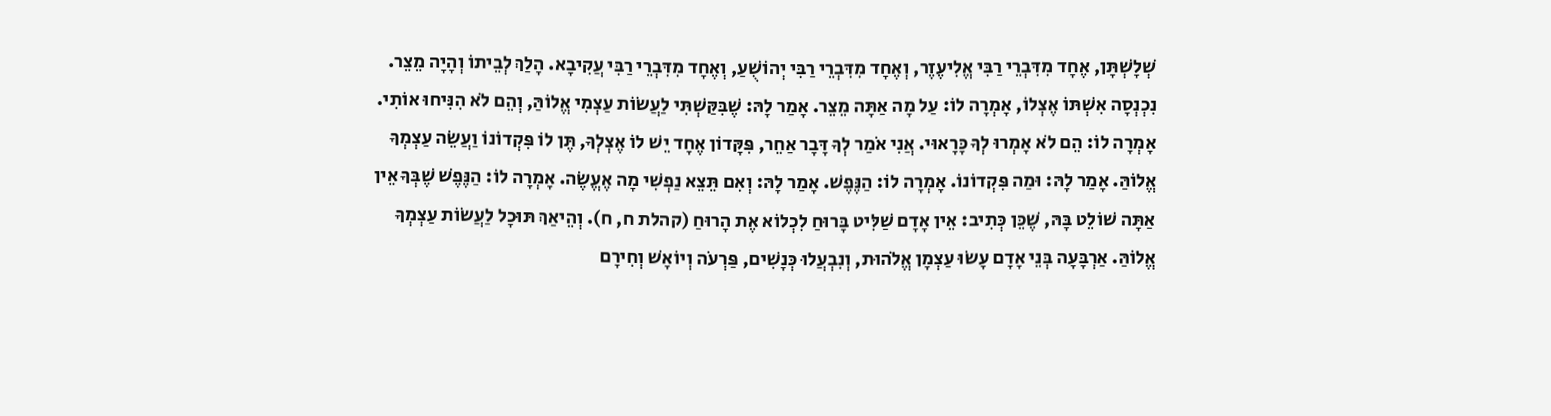שְׁלָשְׁתָּן, אֶחָד מִדִּבְרֵי רַבִּי אֱלִיעֶזֶר, וְאֶחָד מִדִּבְרֵי רַבִּי יְהוֹשֻׁעַ, וְאֶחָד מִדִּבְרֵי רַבִּי עֲקִיבָא. הָלַךְ לְבֵיתוֹ וְהָיָה מֵצֵר. נִכְנְסָה אִשְׁתּוֹ אֶצְלוֹ, אָמְרָה לוֹ: עַל מָה אַתָּה מֵצֵר. אָמַר לָהּ: שֶׁבִּקַּשְׁתִּי לַעֲשׂוֹת עַצְמִי אֱלוֹהַּ, וְהֵם לֹא הִנִּיחוּ אוֹתִי. אָמְרָה לוֹ: הֵם לֹא אָמְרוּ לְךָ כָּרָאוּי. אֲנִי אֹמַר לְךָ דָּבָר אַחֵר, פִּקָּדוֹן אֶחָד יֵשׁ לוֹ אֶצְלְךָ, תֶּן לוֹ פִּקְדוֹנוֹ וַעֲשֵׂה עַצְמְךָ אֱלוֹהַּ. אָמַר לָהּ: וּמַה פִּקְדוֹנוֹ. אָמְרָה לוֹ: הַנֶּפֶשׁ. אָמַר לָהּ: וְאִם תֵּצֵא נַפְשִׁי מָה אֶעֱשֶׂה. אָמְרָה לוֹ: הַנֶּפֶשׁ שֶׁבְּךָ אֵין אַתָּה שׁוֹלֵט בָּהּ, שֶׁכֵּן כְּתִיב: אֵין אָדָם שַׁלִּיט בָּרוּחַ לִכְלוֹא אֶת הָרוּחַ (קהלת ח, ח). וְהֵיאַךְ תּוּכָל לַעֲשׂוֹת עַצְמְךָ אֱלוֹהַּ. אַרְבָּעָה בְּנֵי אָדָם עָשׂוּ עַצְמָן אֱלֹהוּת, וְנִבְעֲלוּ כְּנָשִׁים, פַּרְעֹה וְיוֹאָשׁ וְחִירָם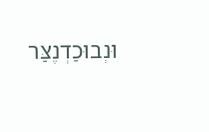וּנְבוּכַדְנֶצַּר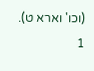(וכו' וארא ט).
1